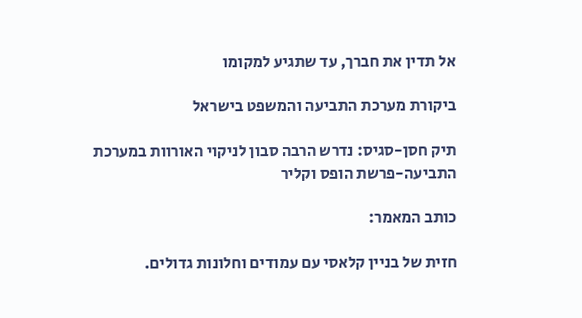אל תדין את חברך, עד שתגיע למקומו

ביקורת מערכת התביעה והמשפט בישראל

תיק חסן-סגיס: נדרש הרבה סבון לניקוי האורוות במערכת התביעה-פרשת הופס וקליר

כותב המאמר:

חזית של בניין קלאסי עם עמודים וחלונות גדולים.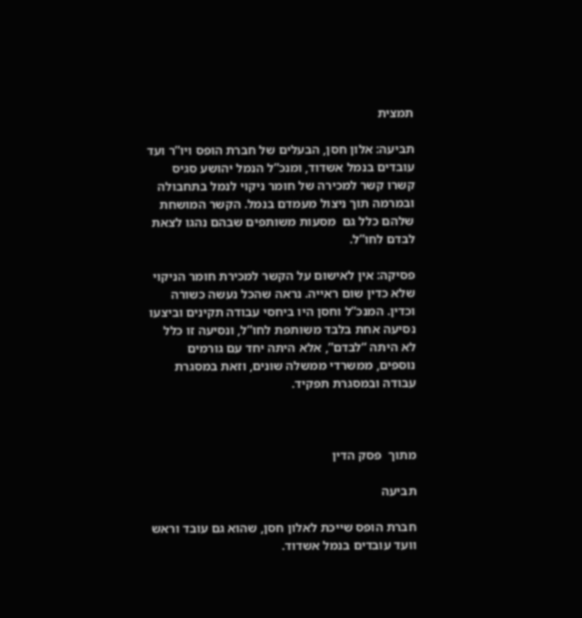תמצית

תביעה: אלון חסן, הבעלים של חברת הופס ויו”ר ועד עובדים בנמל אשדוד, ומנכ”ל הנמל יהושע סגיס קשרו קשר למכירה של חומר ניקוי לנמל בתחבולה ובמרמה תוך ניצול מעמדם בנמל. הקשר המושחת שלהם כלל גם  מסעות משותפים שבהם נהגו לצאת לבדם לחו”ל.

פסיקה: אין לאישום על הקשר למכירת חומר הניקוי שלא כדין שום ראייה. נראה שהכל נעשה כשורה וכדין. המנכ”ל וחסן היו ביחסי עבודה תקינים וביצעו נסיעה אחת בלבד משותפת לחו”ל, ונסיעה זו כלל לא היתה “לבדם”, אלא היתה יחד עם גורמים נוספים, ממשרדי ממשלה שונים, וזאת במסגרת עבודה ובמסגרת תפקיד.



מתוך  פסק הדין

תביעה

חברת הופס שייכת לאלון חסן, שהוא גם עובד וראש וועד עובדים בנמל אשדוד.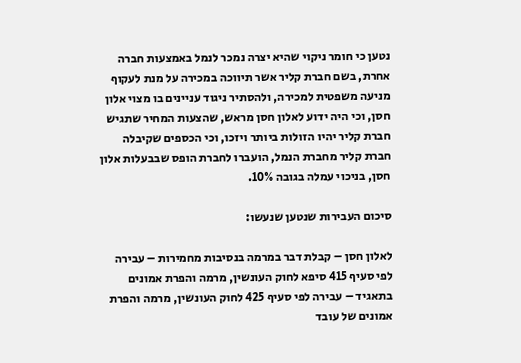נטען כי חומר ניקוי שהיא יצרה נמכר לנמל באמצעות חברה אחרת, בשם חברת קליר אשר תיווכה במכירה על מנת לעקוף מניעה משפטית למכירה, ולהסתיר ניגוד עניינים בו מצוי אלון חסן, וכי היה ידוע לאלון חסן מראש, שהצעות המחיר שתגיש חברת קליר יהיו הזולות ביותר ויזכו, וכי הכספים שקיבלה חברת קליר מחברת הנמל, הועברו לחברת הופס שבבעלות אלון חסן, בניכוי עמלה בגובה 10%.

סיכום העבירות שנטען שנעשו:

לאלון חסן – קבלת דבר במרמה בנסיבות מחמירות – עבירה לפי סעיף 415 סיפא לחוק העונשין, מרמה והפרת אמונים בתאגיד – עבירה לפי סעיף 425 לחוק העונשין, מרמה והפרת אמונים של עובד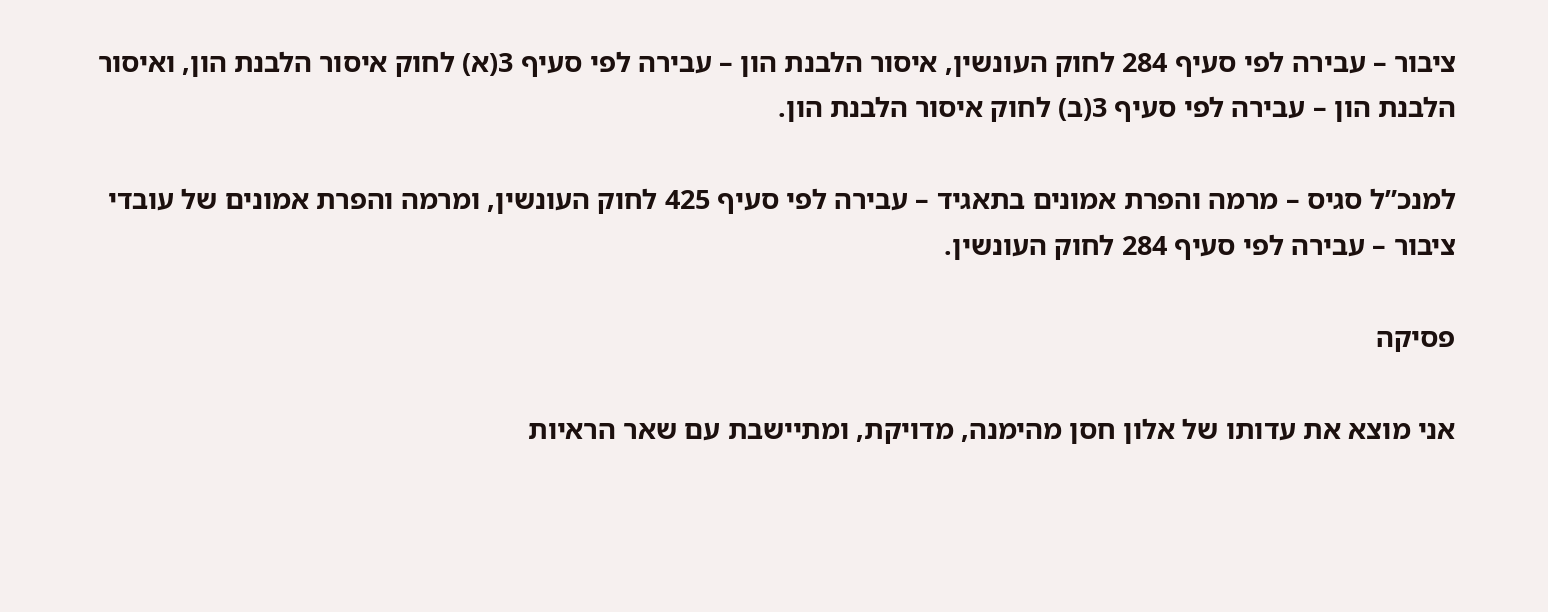ציבור – עבירה לפי סעיף 284 לחוק העונשין, איסור הלבנת הון – עבירה לפי סעיף 3(א) לחוק איסור הלבנת הון, ואיסור הלבנת הון – עבירה לפי סעיף 3(ב) לחוק איסור הלבנת הון.

למנכ”ל סגיס – מרמה והפרת אמונים בתאגיד – עבירה לפי סעיף 425 לחוק העונשין, ומרמה והפרת אמונים של עובדי ציבור – עבירה לפי סעיף 284 לחוק העונשין.

פסיקה

אני מוצא את עדותו של אלון חסן מהימנה, מדויקת, ומתיישבת עם שאר הראיות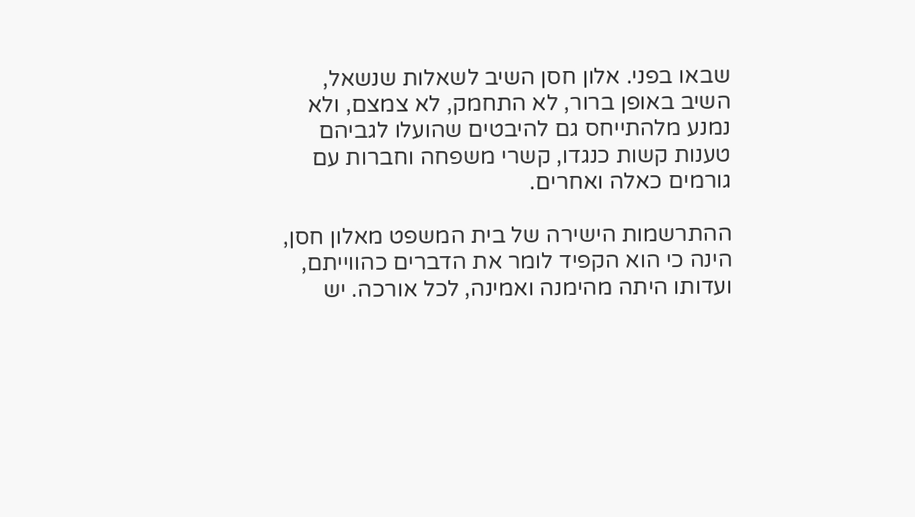שבאו בפני. אלון חסן השיב לשאלות שנשאל, השיב באופן ברור, לא התחמק, לא צמצם, ולא נמנע מלהתייחס גם להיבטים שהועלו לגביהם טענות קשות כנגדו, קשרי משפחה וחברות עם גורמים כאלה ואחרים.

ההתרשמות הישירה של בית המשפט מאלון חסן, הינה כי הוא הקפיד לומר את הדברים כהווייתם, ועדותו היתה מהימנה ואמינה, לכל אורכה. יש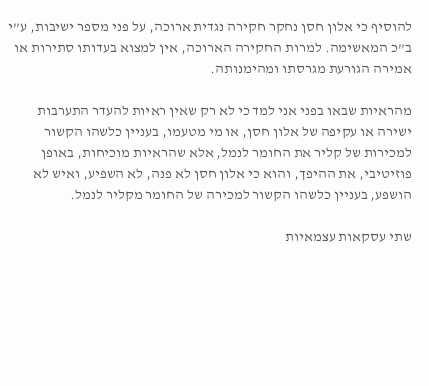להוסיף כי אלון חסן נחקר חקירה נגדית ארוכה, על פני מספר ישיבות, ע”י ב”כ המאשימה. למרות החקירה הארוכה, אין למצוא בעדותו סתירות או אמירה הגורעת מגרסתו ומהימנותה.

מהראיות שבאו בפני אני למד כי לא רק שאין ראיות להעדר התערבות ישירה או עקיפה של אלון חסן, או מי מטעמו, בעניין כלשהו הקשור למכירות של קליר את החומר לנמל, אלא שהראיות מוכיחות, באופן פוזיטיבי, את ההיפך, והוא כי אלון חסן לא פנה, לא השפיע, ואיש לא הושפע, בעניין כלשהו הקשור למכירה של החומר מקליר לנמל.

שתי עסקאות עצמאיות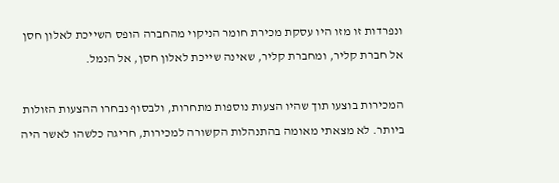ונפרדות זו מזו היו עסקת מכירת חומר הניקוי מהחברה הופס השייכת לאלון חסן אל חברת קליר, ומחברת קליר, שאינה שייכת לאלון חסן, אל הנמל.

המכירות בוצעו תוך שהיו הצעות נוספות מתחרות, ולבסוף נבחרו ההצעות הזולות ביותר. לא מצאתי מאומה בהתנהלות הקשורה למכירות, חריגה כלשהו לאשר היה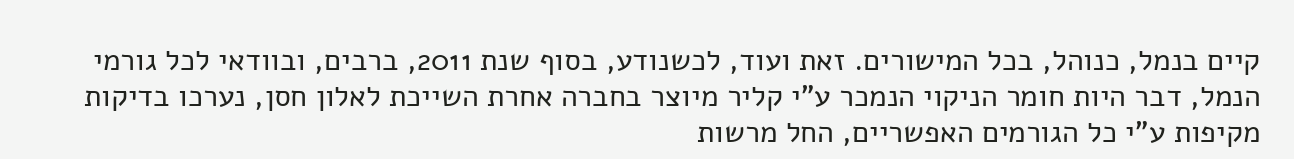קיים בנמל, כנוהל, בכל המישורים. זאת ועוד, לכשנודע, בסוף שנת 2011, ברבים, ובוודאי לכל גורמי הנמל, דבר היות חומר הניקוי הנמכר ע”י קליר מיוצר בחברה אחרת השייכת לאלון חסן, נערכו בדיקות מקיפות ע”י כל הגורמים האפשריים, החל מרשות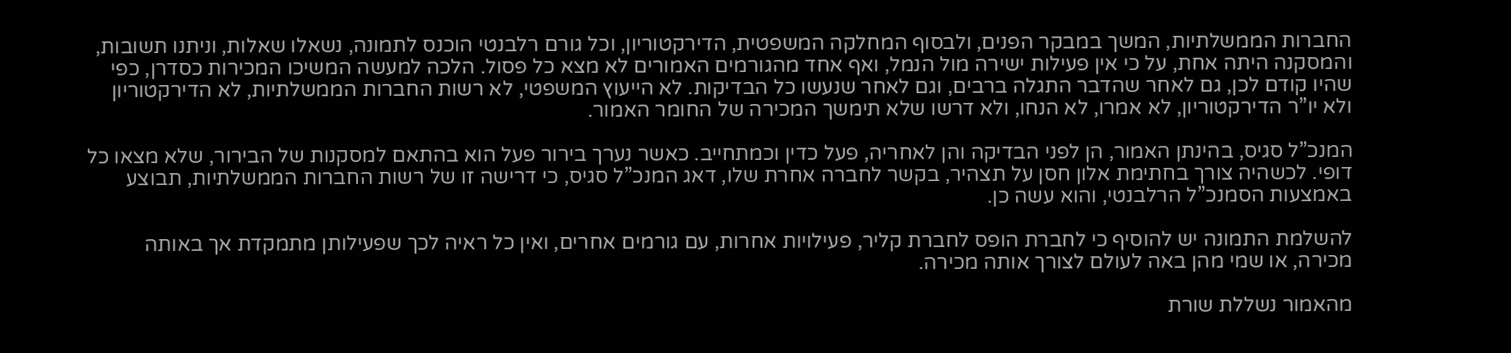החברות הממשלתיות, המשך במבקר הפנים, ולבסוף המחלקה המשפטית, הדירקטוריון, וכל גורם רלבנטי הוכנס לתמונה, נשאלו שאלות, וניתנו תשובות, והמסקנה היתה אחת, על כי אין פעילות ישירה מול הנמל, ואף אחד מהגורמים האמורים לא מצא כל פסול. הלכה למעשה המשיכו המכירות כסדרן, כפי שהיו קודם לכן, גם לאחר שהדבר התגלה ברבים, וגם לאחר שנעשו כל הבדיקות. לא הייעוץ המשפטי, לא רשות החברות הממשלתיות, לא הדירקטוריון ולא יו”ר הדירקטוריון, לא אמרו, לא הנחו, ולא דרשו שלא תימשך המכירה של החומר האמור.

המנכ”ל סגיס, בהינתן האמור, הן לפני הבדיקה והן לאחריה, פעל כדין וכמתחייב. כאשר נערך בירור פעל הוא בהתאם למסקנות של הבירור, שלא מצאו כל דופי. לכשהיה צורך בחתימת אלון חסן על תצהיר, בקשר לחברה אחרת שלו, דאג המנכ”ל סגיס, כי דרישה זו של רשות החברות הממשלתיות, תבוצע באמצעות הסמנכ”ל הרלבנטי, והוא עשה כן.

להשלמת התמונה יש להוסיף כי לחברת הופס לחברת קליר, פעילויות אחרות, עם גורמים אחרים, ואין כל ראיה לכך שפעילותן מתמקדת אך באותה מכירה, או שמי מהן באה לעולם לצורך אותה מכירה.

מהאמור נשללת שורת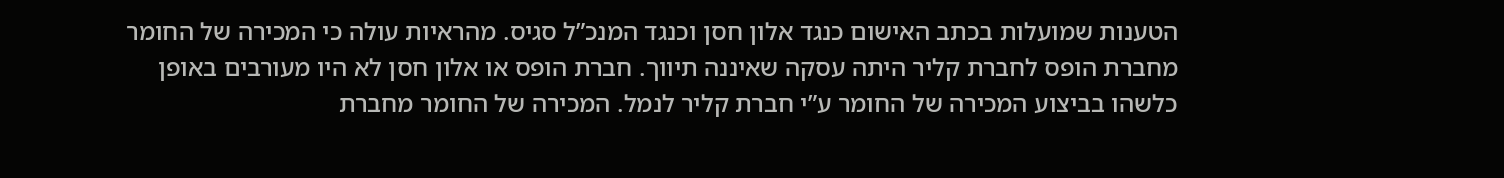הטענות שמועלות בכתב האישום כנגד אלון חסן וכנגד המנכ”ל סגיס. מהראיות עולה כי המכירה של החומר מחברת הופס לחברת קליר היתה עסקה שאיננה תיווך. חברת הופס או אלון חסן לא היו מעורבים באופן כלשהו בביצוע המכירה של החומר ע”י חברת קליר לנמל. המכירה של החומר מחברת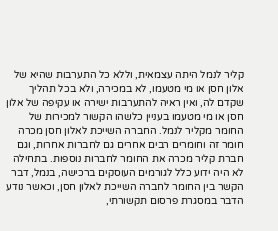קליר לנמל היתה עצמאית, וללא כל התערבות שהיא של אלון חסן או מי מטעמו, לא במכירה, ולא בכל תהליך שקדם לה, ואין ראיה להתערבות ישירה או עקיפה של אלון חסן או מי מטעמו בעניין כלשהו הקשור למכירות של החומר מקליר לנמל. החברה השייכת לאלון חסן מכרה חומר זה וחומרים רבים אחרים גם לחברות אחרות, וגם חברת קליר מכרה את החומר לחברות נוספות. בתחילה לא היה ידוע כלל לגורמים העוסקים ברכישה, בנמל, דבר הקשר בין החומר לחברה השייכת לאלון חסן, וכאשר נודע הדבר במסגרת פרסום תקשורתי,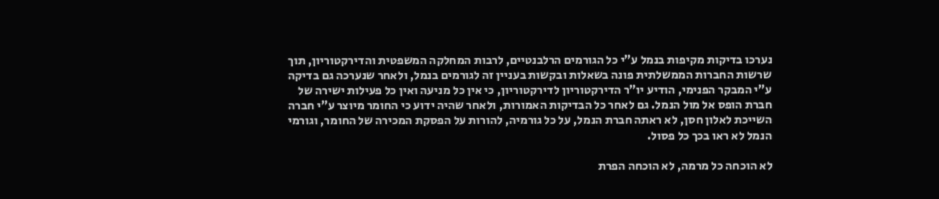נערכו בדיקות מקיפות בנמל ע”י כל הגורמים הרלבנטיים, לרבות המחלקה המשפטית והדירקטוריון, תוך שרשות החברות הממשלתית פונה בשאלות ובקשות בעניין זה לגורמים בנמל, ולאחר שנערכה גם בדיקה ע”י המבקר הפנימי, הודיע יו”ר הדירקטוריון לדירקטוריון, כי אין כל מניעה ואין כל פעילות ישירה של חברת הופס אל מול הנמל. גם לאחר כל הבדיקות האמורות, ולאחר שהיה ידוע כי החומר מיוצר ע”י חברה השייכת לאלון חסן, לא ראתה חברת הנמל, על כל גורמיה, להורות על הפסקת המכירה של החומר, וגורמי הנמל לא ראו בכך כל פסול.

לא הוכחה כל מרמה, לא הוכחה הפרת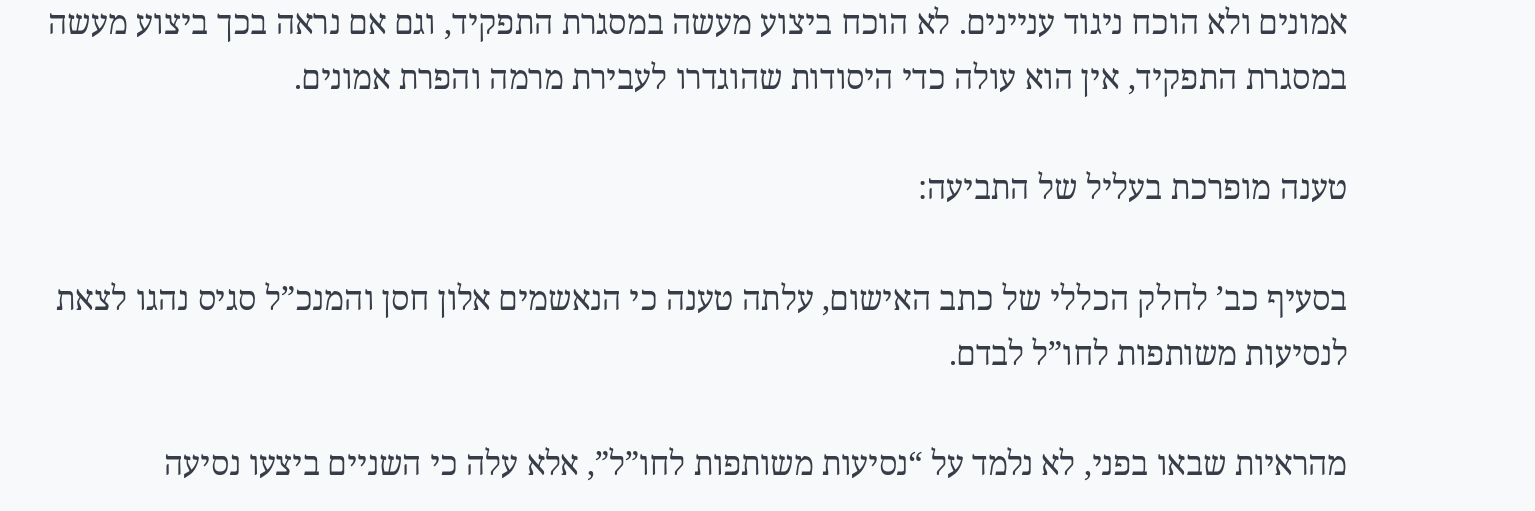אמונים ולא הוכח ניגוד עניינים. לא הוכח ביצוע מעשה במסגרת התפקיד, וגם אם נראה בכך ביצוע מעשה במסגרת התפקיד, אין הוא עולה כדי היסודות שהוגדרו לעבירת מרמה והפרת אמונים.

טענה מופרכת בעליל של התביעה:

בסעיף כב’ לחלק הכללי של כתב האישום, עלתה טענה כי הנאשמים אלון חסן והמנכ”ל סגיס נהגו לצאת לנסיעות משותפות לחו”ל לבדם.

מהראיות שבאו בפני, לא נלמד על “נסיעות משותפות לחו”ל”, אלא עלה כי השניים ביצעו נסיעה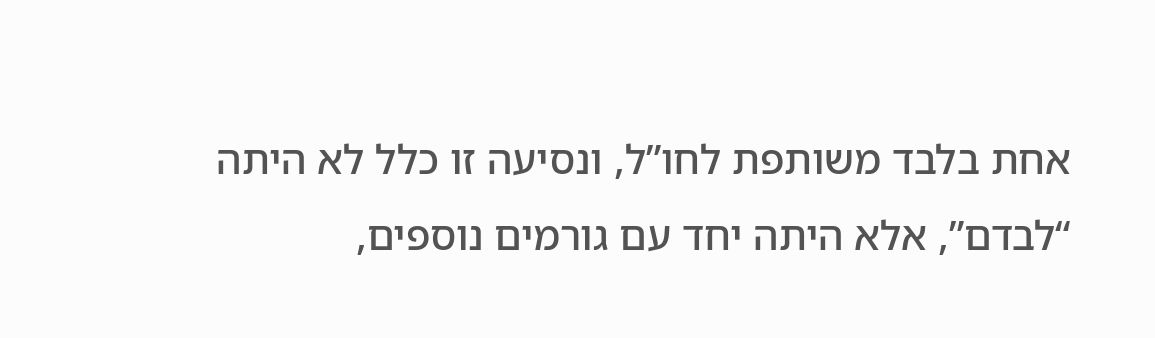אחת בלבד משותפת לחו”ל, ונסיעה זו כלל לא היתה “לבדם”, אלא היתה יחד עם גורמים נוספים,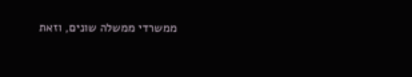ממשרדי ממשלה שונים, וזאת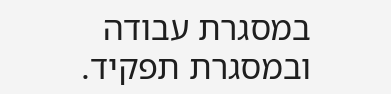במסגרת עבודה ובמסגרת תפקיד.